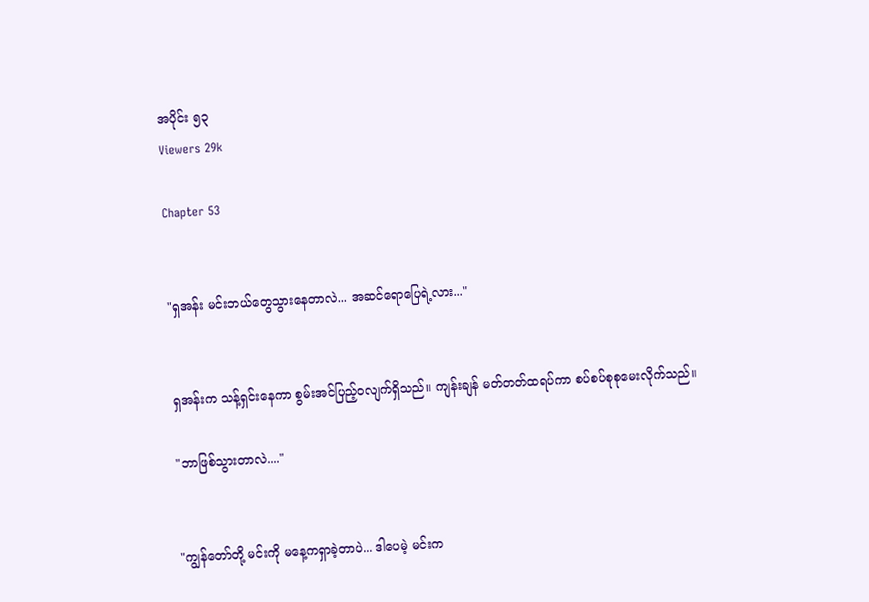အပိုင်း ၅၃
Viewers 29k

Chapter 53


"ရှအန်း မင်းဘယ်တွေသွားနေတာလဲ... အဆင်ရောပြေရဲ့လား..."


ရှအန်းက သန့်ရှင်းနေကာ စွမ်းအင်ပြည့်ဝလျက်ရှိသည်။ ကျန်းချန် မတ်တတ်ထရပ်ကာ စပ်စပ်စုစုမေးလိုက်သည်။

"ဘာဖြစ်သွားတာလဲ...."


"ကျွန်တော်တို့ မင်းကို မနေ့ကရှာခဲ့တာပဲ... ဒါပေမဲ့ မင်းက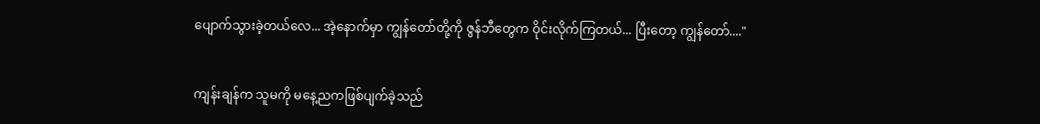ပျောက်သွားခဲ့တယ်လေ... အဲ့နောက်မှာ ကျွန်တော်တို့ကို ဇွန်ဘီတွေက ဝိုင်းလိုက်ကြတယ်... ပြီးတော့ ကျွန်တော်...."


ကျန်းချန်က သူမကို မနေ့ညကဖြစ်ပျက်ခဲ့သည်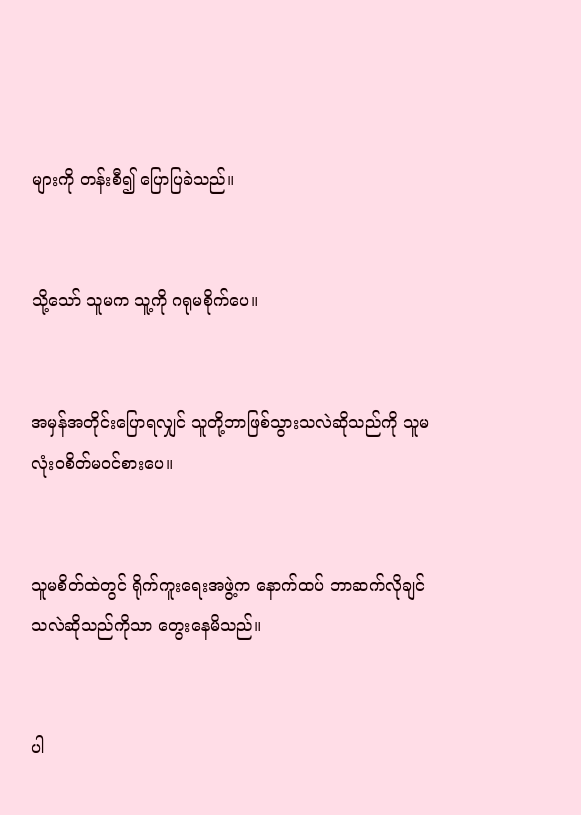များကို တန်းစီ၍ ပြောပြခဲသည်။


သို့သော် သူမက သူ့ကို ဂရုမစိုက်ပေ။


အမှန်အတိုင်းပြောရလျှင် သူတို့ဘာဖြစ်သွားသလဲဆိုသည်ကို သူမ လုံးဝစိတ်မဝင်စားပေ။


သူမစိတ်ထဲတွင် ရိုက်ကူးရေးအဖွဲ့က နောက်ထပ် ဘာဆက်လိုချင်သလဲဆိုသည်ကိုသာ တွေးနေမိသည်။


ပါ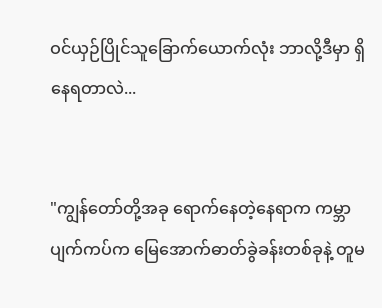ဝင်ယှဉ်ပြိုင်သူခြောက်ယောက်လုံး ဘာလို့ဒီမှာ ရှိနေရတာလဲ...


"ကျွန်တော်တို့အခု ရောက်နေတဲ့နေရာက ကမ္ဘာပျက်ကပ်က မြေအောက်ဓာတ်ခွဲခန်းတစ်ခုနဲ့ တူမ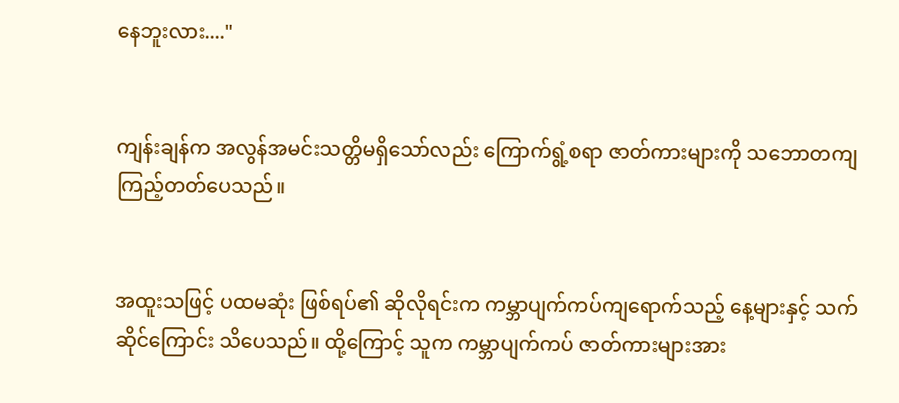နေဘူးလား...."


ကျန်းချန်က အလွန်အမင်းသတ္တိမရှိသော်လည်း ကြောက်ရွံ့စရာ ဇာတ်ကားများကို သဘောတကျကြည့်တတ်ပေသည်။


အထူးသဖြင့် ပထမဆုံး ဖြစ်ရပ်၏ ဆိုလိုရင်းက ကမ္ဘာပျက်ကပ်ကျရောက်သည့် နေ့များနှင့် သက်ဆိုင်ကြောင်း သိပေသည်။ ထို့ကြောင့် သူက ကမ္ဘာပျက်ကပ် ဇာတ်ကားများအား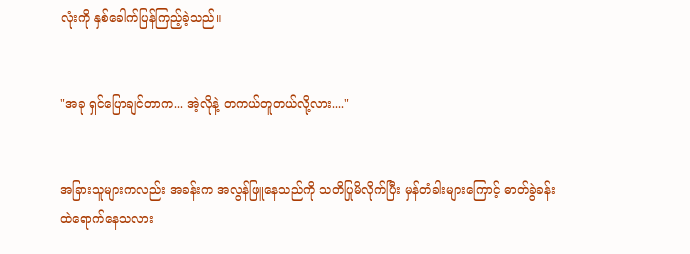လုံးကို နှစ်ခေါက်ပြန်ကြည့်ခဲ့သည်။


"အခု ရှင်ပြောချင်တာက... အဲ့လိုနဲ့ တကယ်တူတယ်လို့လား...."


အခြားသူများကလည်း အခန်းက အလွန်ဖြူနေသည်ကို သတိပြုမိလိုက်ပြီး မှန်တံခါးများကြောင့် ဓာတ်ခွဲခန်းထဲရောက်နေသလား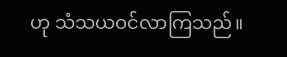ဟု သံသယဝင်လာကြသည်။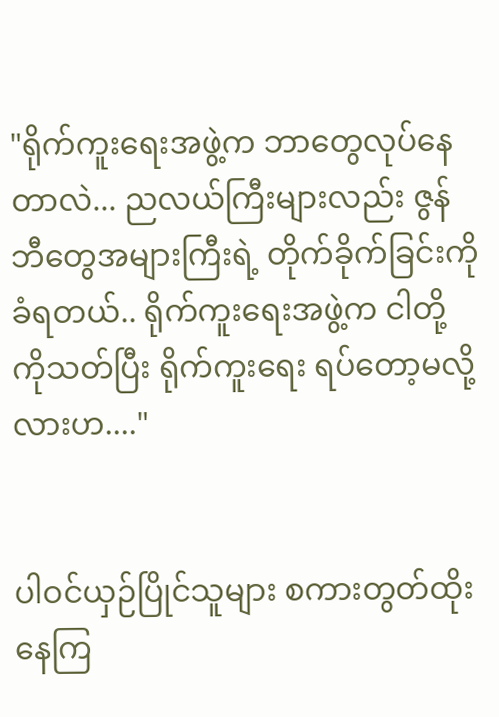"ရိုက်ကူးရေးအဖွဲ့က ဘာတွေလုပ်နေတာလဲ... ညလယ်ကြီးများလည်း ဇွန်ဘီတွေအများကြီးရဲ့ တိုက်ခိုက်ခြင်းကိုခံရတယ်.. ရိုက်ကူးရေးအဖွဲ့က ငါတို့ကိုသတ်ပြီး ရိုက်ကူးရေး ရပ်တော့မလို့လားဟ...."


ပါဝင်ယှဉ်ပြိုင်သူများ စကားတွတ်ထိုးနေကြ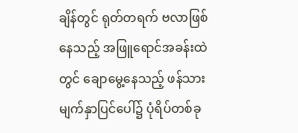ချိန်တွင် ရုတ်တရက် ဗလာဖြစ်နေသည့် အဖြူရောင်အခန်းထဲတွင် ချောမွေ့နေသည့် ဖန်သားမျက်နှာပြင်ပေါ်၌ ပုံရိပ်တစ်ခု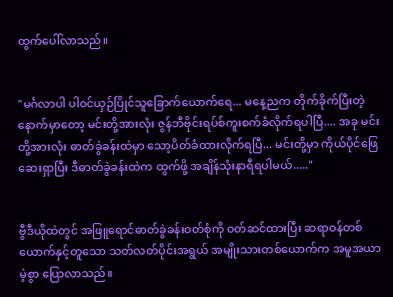ထွက်ပေါ်လာသည်။


"မင်္ဂလာပါ ပါဝင်ယှဉ်ပြိုင်သူခြောက်ယောက်ရေ... မနေ့ညက တိုက်ခိုက်ပြီးတဲ့ နောက်မှာတော့ မင်းတို့အားလုံး ဇွန်ဘီဗိုင်းရပ်စ်ကူးစက်ခံလိုက်ရပါပြီ.... အခု မင်းတို့အားလုံး ဓာတ်ခွဲခန်းထဲမှာ သော့ပိတ်ခံထားလိုက်ရပြီ... မင်းတို့မှာ ကိုယ်ပိုင်ဖြေဆေးရှာပြီး ဒီဓာတ်ခွဲခန်းထဲက ထွက်ဖို့ အချိန်သုံးနာရီရပါမယ်....."


ဗွီဒီယိုထဲတွင် အဖြူရောင်ဓာတ်ခွဲခန်းဝတ်စုံကို ဝတ်ဆင်ထားပြီး ဆရာဝန်တစ်ယောက်နှင့်တူသော သတ်လတ်ပိုင်းအရွယ် အမျိုးသားတစ်ယောက်က အမူအယာမဲ့စွာ ပြောလာသည်။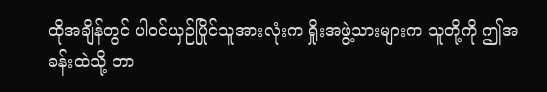ထိုအချိန်တွင် ပါဝင်ယှဉ်ပြိုင်သူအားလုံးက ရှိုးအဖွဲ့သားများက သူတို့ကို ဤအခန်းထဲသို့ ဘာ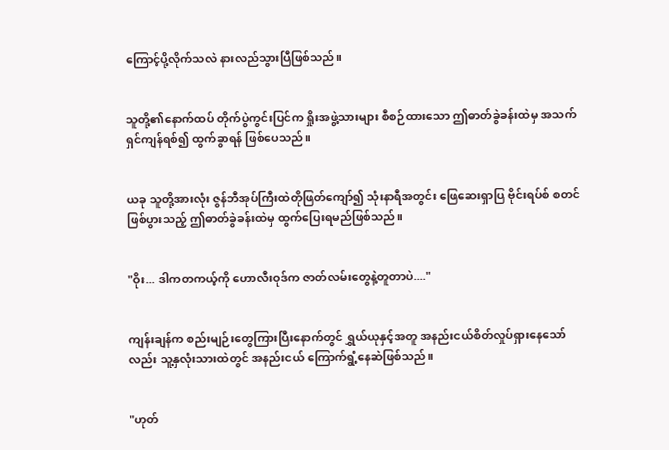ကြောင့်ပို့လိုက်သလဲ နားလည်သွားပြီဖြစ်သည်။


သူတို့၏နောက်ထပ် တိုက်ပွဲကွင်းပြင်က ရှိုးအဖွဲ့သားများ စီစဉ်ထားသော ဤဓာတ်ခွဲခန်းထဲမှ အသက်ရှင်ကျန်ရစ်၍ ထွက်ခွာရန် ဖြစ်ပေသည်။


ယခု သူတို့အားလုံး ဇွန်ဘီအုပ်ကြီးထဲတိုဖြတ်ကျော်၍ သုံးနာရီအတွင်း ဖြေဆေးရှာပြ ဗိုင်းရပ်စ် စတင်ဖြစ်ပွားသည့် ဤဓာတ်ခွဲခန်းထဲမှ ထွက်ပြေးရမည်ဖြစ်သည်။


"ဝိုး... ဒါကတကယ့်ကို ဟောလီးဝုဒ်က ဇာတ်လမ်းတွေနဲ့တူတာပဲ...."


ကျန်းချန်က စည်းမျဉ်းတွေကြားပြီးနောက်တွင် ရွှယ်ယုနှင့်အတူ အနည်းငယ်စိတ်လှုပ်ရှားနေသော်လည်း သူ့နှလုံးသားထဲတွင် အနည်းငယ် ကြောက်ရွံ့နေဆဲဖြစ်သည်။


"ဟုတ်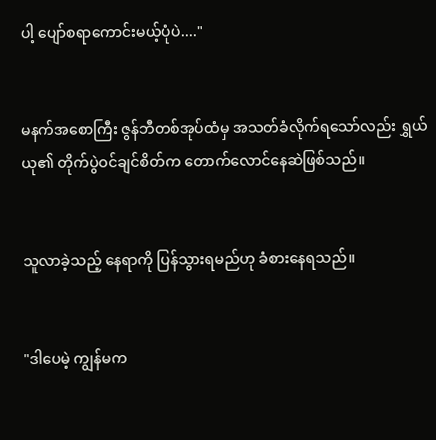ပါ့ ပျော်စရာကောင်းမယ့်ပုံပဲ...."


မနက်အစောကြီး ဇွန်ဘီတစ်အုပ်ထံမှ အသတ်ခံလိုက်ရသော်လည်း ရွှယ်ယု၏ တိုက်ပွဲဝင်ချင်စိတ်က တောက်လောင်နေဆဲဖြစ်သည်။


သူလာခဲ့သည့် နေရာကို ပြန်သွားရမည်ဟု ခံစားနေရသည်။


"ဒါပေမဲ့ ကျွန်မက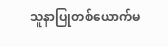သူနာပြုတစ်ယောက်မ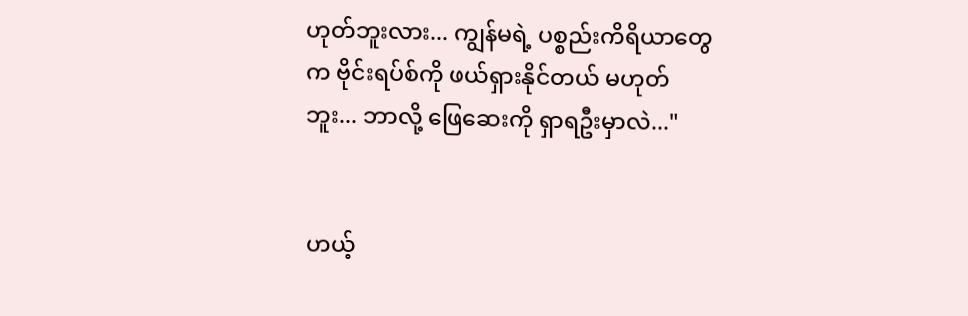ဟုတ်ဘူးလား... ကျွန်မရဲ့ ပစ္စည်းကိရိယာတွေက ဗိုင်းရပ်စ်ကို ဖယ်ရှားနိုင်တယ် မဟုတ်ဘူး... ဘာလို့ ဖြေဆေးကို ရှာရဦးမှာလဲ..."


ဟယ့်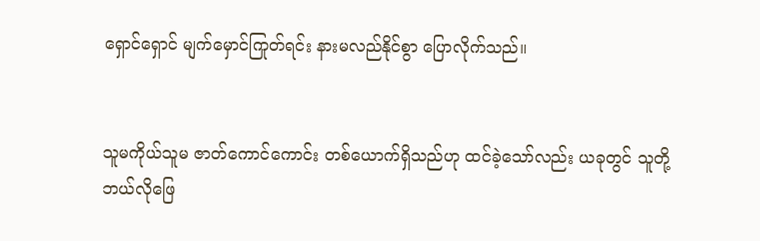ရှောင်ရှောင် မျက်မှောင်ကြုတ်ရင်း နားမလည်နိုင်စွာ ပြောလိုက်သည်။


သူမကိုယ်သူမ ဇာတ်ကောင်ကောင်း တစ်ယောက်ရှိသည်ဟု ထင်ခဲ့သော်လည်း ယခုတွင် သူတို့ ဘယ်လိုဖြေ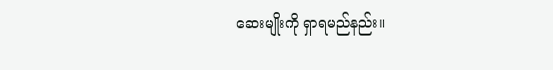ဆေးမျိုးကို ရှာရမည်နည်း။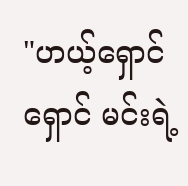"ဟယ့်ရှောင်ရှောင် မင်းရဲ့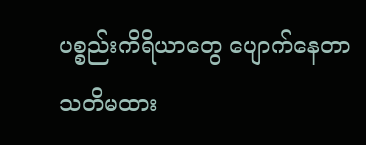ပစ္စည်းကိရိယာတွေ ပျောက်နေတာ သတိမထား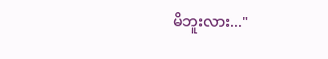မိဘူးလား..."